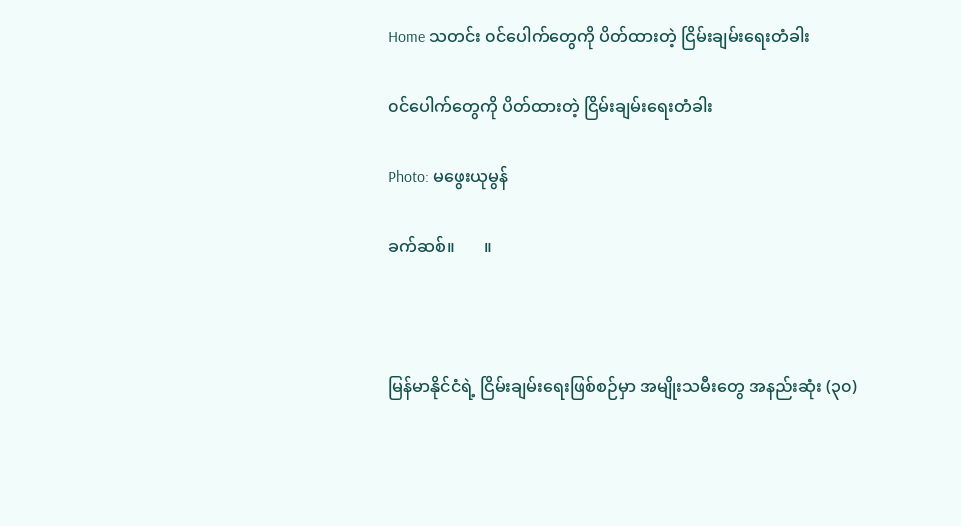Home သတင်း ၀င်ပေါက်တွေကို ပိတ်ထားတဲ့ ငြိမ်းချမ်းရေးတံခါး

၀င်ပေါက်တွေကို ပိတ်ထားတဲ့ ငြိမ်းချမ်းရေးတံခါး

Photo: မဖွေးယုမွန်

ခက်ဆစ်။       ။



မြန်မာနိုင်ငံရဲ့ ငြိမ်းချမ်းရေးဖြစ်စဉ်မှာ အမျိုးသမီးတွေ အနည်းဆုံး (၃၀)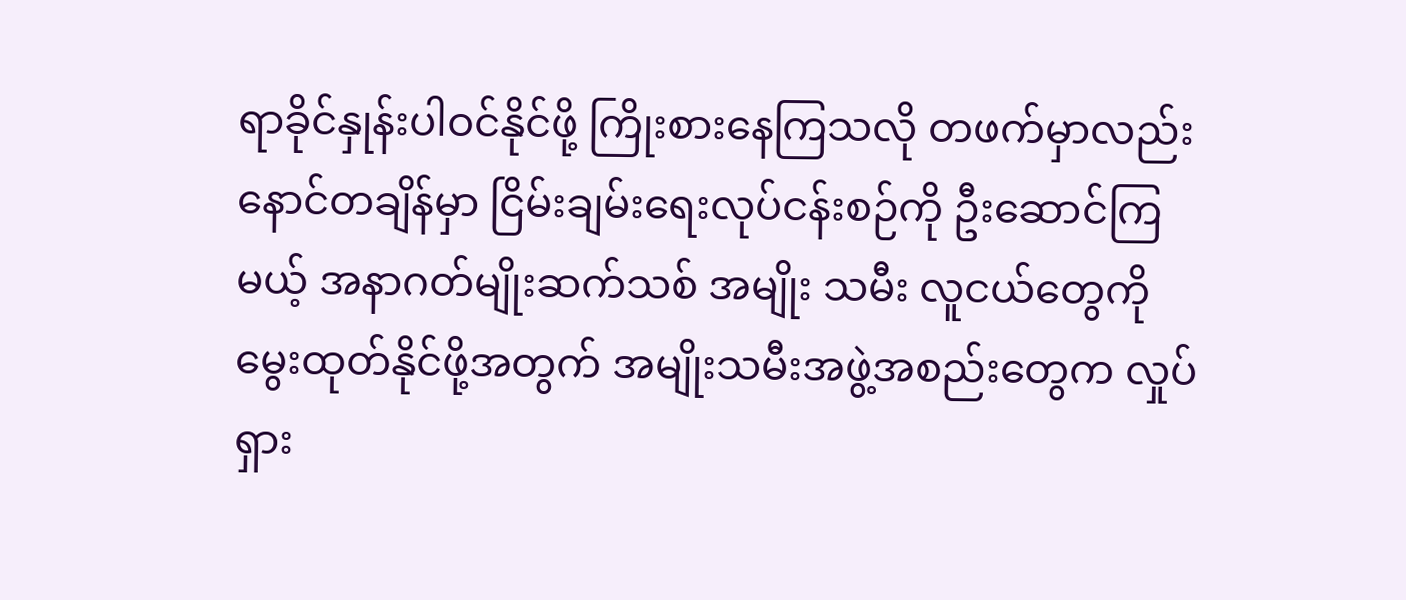ရာခိုင်နှုန်းပါဝင်နိုင်ဖို့ ကြိုးစားနေကြသလို တဖက်မှာလည်း နောင်တချိန်မှာ ငြိမ်းချမ်းရေးလုပ်ငန်းစဉ်ကို ဦးဆောင်ကြမယ့် အနာဂတ်မျိုးဆက်သစ် အမျိုး သမီး လူငယ်တွေကို မွေးထုတ်နိုင်ဖို့အတွက် အမျိုးသမီးအဖွဲ့အစည်းတွေက လှုပ်ရှား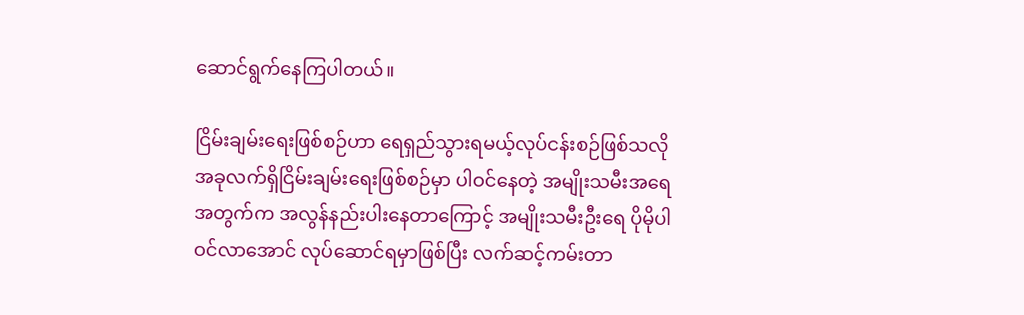ဆောင်ရွက်နေကြပါတယ်။

ငြိမ်းချမ်းရေးဖြစ်စဉ်ဟာ ရေရှည်သွားရမယ့်လုပ်ငန်းစဉ်ဖြစ်သလို အခုလက်ရှိငြိမ်းချမ်းရေးဖြစ်စဉ်မှာ ပါဝင်နေတဲ့ အမျိုးသမီးအရေအတွက်က အလွန်နည်းပါးနေတာကြောင့် အမျိုးသမီးဦးရေ ပိုမိုပါဝင်လာအောင် လုပ်ဆောင်ရမှာဖြစ်ပြီး လက်ဆင့်ကမ်းတာ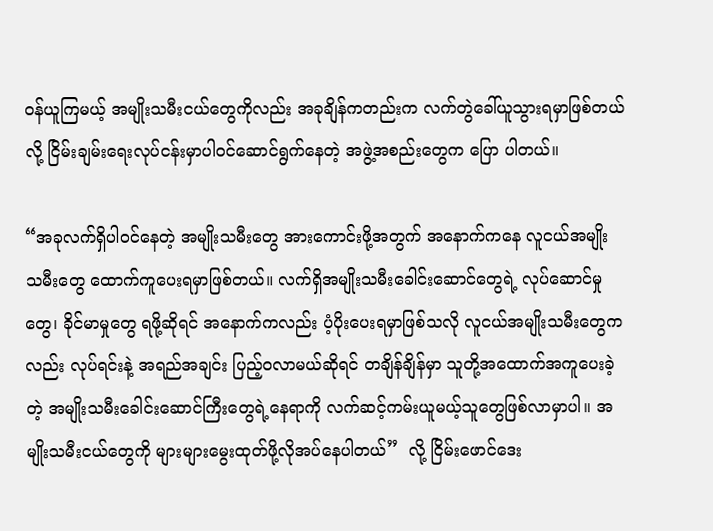ဝန်ယူကြမယ့် အမျိုးသမီးငယ်တွေကိုလည်း အခုချိန်ကတည်းက လက်တွဲခေါ်ယူသွားရမှာဖြစ်တယ်လို့ ငြိမ်းချမ်းရေးလုပ်ငန်းမှာပါဝင်ဆောင်ရွက်နေတဲ့ အဖွဲ့အစည်းတွေက ပြော ပါတယ်။

“အခုလက်ရှိပါဝင်နေတဲ့ အမျိုးသမီးတွေ အားကောင်းဖို့အတွက် အနောက်ကနေ လူငယ်အမျိုး သမီးတွေ ထောက်ကူပေးရမှာဖြစ်တယ်။ လက်ရှိအမျိုးသမီးခေါင်းဆောင်တွေရဲ့ လုပ်ဆောင်မှုတွေ၊ ခိုင်မာမှုတွေ ရဖို့ဆိုရင် အနောက်ကလည်း ပံ့ပိုးပေးရမှာဖြစ်သလို လူငယ်အမျိုးသမီးတွေကလည်း လုပ်ရင်းနဲ့ အရည်အချင်း ပြည့်ဝလာမယ်ဆိုရင် တချိန်ချိန်မှာ သူတို့အထောက်အကူပေးခဲ့တဲ့ အမျိုးသမီးခေါင်းဆောင်ကြီးတွေရဲ့နေရာကို လက်ဆင့်ကမ်းယူမယ့်သူတွေဖြစ်လာမှာပါ။ အမျိုးသမီးငယ်တွေကို များများမွေးထုတ်ဖို့လိုအပ်နေပါတယ်”  လို့ ငြိမ်းဖောင်ဒေး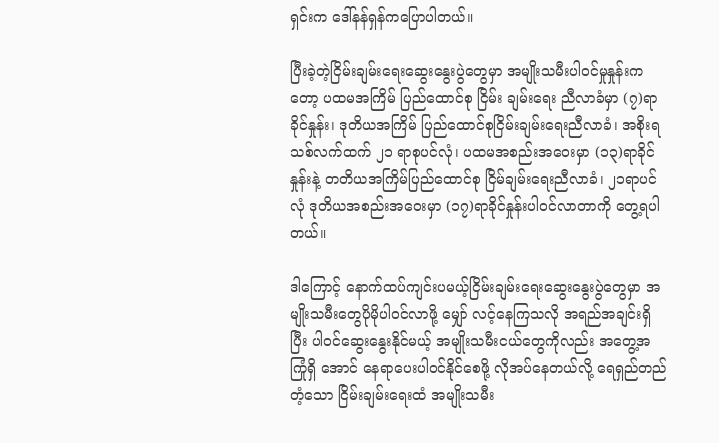ရှင်းက ဒေါ်နန်ရှန်ကပြောပါတယ်။

ပြီးခဲ့တဲ့ငြိမ်းချမ်းရေးဆွေးနွေးပွဲတွေမှာ အမျိုးသမီးပါဝင်မှုနှုန်းကတော့ ပထမအကြိမ် ပြည်ထောင်စု ငြိမ်း ချမ်းရေး ညီလာခံမှာ (၇)ရာခိုင်နှုန်း၊ ဒုတိယအကြိမ် ပြည်ထောင်စုငြိမ်းချမ်းရေးညီလာခံ၊ အစိုးရသစ်လက်ထက် ၂၁ ရာစုပင်လုံ၊ ပထမအစည်းအဝေးမှာ (၁၃)ရာခိုင်နှုန်းနဲ့ တတိယအကြိမ်ပြည်ထောင်စု ငြိမ်ချမ်းရေးညီလာခံ၊ ၂၁ရာပင်လုံ ဒုတိယအစည်းအဝေးမှာ (၁၇)ရာခိုင်နှုန်းပါဝင်လာတာကို တွေ့ရပါတယ်။

ဒါကြောင့် နောက်ထပ်ကျင်းပမယ့်ငြိမ်းချမ်းရေးဆွေးနွေးပွဲတွေမှာ အမျိုးသမီးတွေပိုမိုပါဝင်လာဖို့ မျှော် လင့်နေကြသလို အရည်အချင်းရှိပြီး ပါဝင်ဆွေးနွေးနိုင်မယ့် အမျိုးသမီးငယ်တွေကိုလည်း အတွေ့အကြုံရှိ အောင် နေရာပေးပါဝင်နိုင်စေဖို့ လိုအပ်နေတယ်လို့ ရေရှည်တည်တံ့သော ငြိမ်းချမ်းရေးထံ အမျိုးသမီး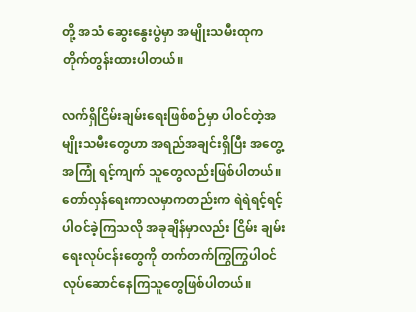တို့ အသံ ဆွေးနွေးပွဲမှာ အမျိုးသမီးထုက တိုက်တွန်းထားပါတယ်။

လက်ရှိငြိမ်းချမ်းရေးဖြစ်စဉ်မှာ ပါဝင်တဲ့အမျိုးသမီးတွေဟာ အရည်အချင်းရှိပြီး အတွေ့အကြုံ ရင့်ကျက် သူတွေလည်းဖြစ်ပါတယ်။ တော်လှန်ရေးကာလမှာကတည်းက ရဲရဲရင့်ရင့်ပါဝင်ခဲ့ကြသလို အခုချိန်မှာလည်း ငြိမ်း ချမ်းရေးလုပ်ငန်းတွေကို တက်တက်ကြွကြွပါဝင်လုပ်ဆောင်နေကြသူတွေဖြစ်ပါတယ်။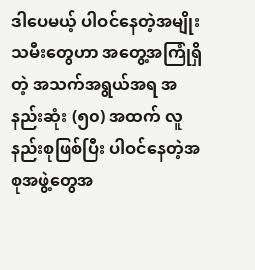ဒါပေမယ့် ပါဝင်နေတဲ့အမျိုးသမီးတွေဟာ အတွေ့အကြုံရှိတဲ့ အသက်အရွယ်အရ အနည်းဆုံး (၅၀) အထက် လူနည်းစုဖြစ်ပြီး ပါဝင်နေတဲ့အစုအဖွဲ့တွေအ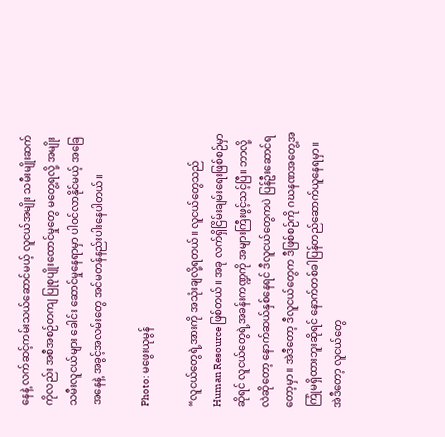နေနဲ့ လက်ဆင့်ကမ်းသယ်ဆောင်မယ့် လူငယ်အမျိုး သမီးမျိုးဆက်ကိုလည်း အစီအစဉ်တကျ ပြုစုပျိုးထောင်မှုတွေ မတွေ့ရလို့ အမျိုးသမီးလူငယ်များ ခေါင်း ဆောင်မှုနေရာမှာ ပါဝင်လာနိုင်မယ့် အခြေအနေနဲ့ အခွင့်အလမ်းတွေ အင်မတန်နည်းပါးနေပါတယ်။

Photo: မဖွေးယုမွန်

“လူငယ်တွေရဲ့အားကို အသုံးချလို့ရတယ်။ လူငယ်တွေသည် Human Resource ဖြစ်တယ်။ အခု လက်ရှိငြိမ်းချမ်းရေးဖြစ်စဉ်မှာဆိုရင် လူငယ်တွေရဲ့အခန်းကဏ္ဍကို အများကြီးဖွင့်သင့်ပြီ။ ဘာလို့လဲဆိုတော့ နောက်ဆယ်နှစ်နေရင် ဒီလူငယ်တွေကပဲ ပြန်ဦးဆောင်ရတော့မှာ။ အဲဒီတော့ ဒီလူငယ်တွေက ဒီဖြစ်စဉ်ကို ဂဃနဏအတွေ့အကြုံမရှိထားဘူးဆိုရင် နောက်တစ်ခါပြန်တည်ဆောက်ယူနေရမှာ။ အဲဒီတော့ လူငယ်တွေ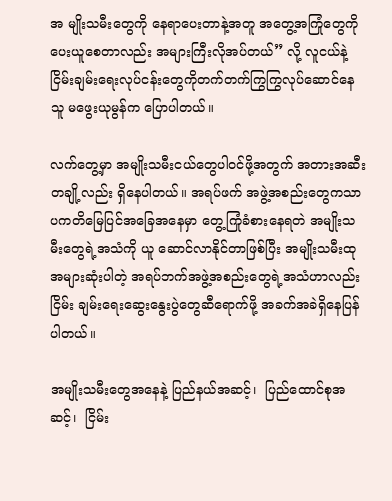အ မျိုးသမီးတွေကို နေရာပေးတာနဲ့အတူ အတွေ့အကြုံတွေကို ပေးယူစေတာလည်း အများကြီးလိုအပ်တယ်” လို့ လူငယ်နဲ့ငြိမ်းချမ်းရေးလုပ်ငန်းတွေကိုတက်တက်ကြွကြွလုပ်ဆောင်နေသူ မဖွေးယုမွန်က ပြောပါတယ်။

လက်တွေ့မှာ အမျိုးသမီးငယ်တွေပါဝင်ဖို့အတွက် အတားအဆီးတချို့လည်း ရှိနေပါတယ်။ အရပ်ဖက် အဖွဲ့အစည်းတွေကသာ ပကတိမြေပြင်အခြေအနေမှာ တွေ့ကြုံခံစားနေရတဲ အမျိုးသမီးတွေရဲ့အသံကို ယူ ဆောင်လာနိုင်တာဖြစ်ပြီး အမျိုးသမီးထုအများဆုံးပါတဲ့ အရပ်ဘက်အဖွဲ့အစည်းတွေရဲ့အသံဟာလည်း ငြိမ်း ချမ်းရေးဆွေးနွေးပွဲတွေဆီရောက်ဖို့ အခက်အခဲရှိနေပြန်ပါတယ်။

အမျိုးသမီးတွေအနေနဲ့ ပြည်နယ်အဆင့်၊  ပြည်ထောင်စုအဆင့်၊  ငြိမ်း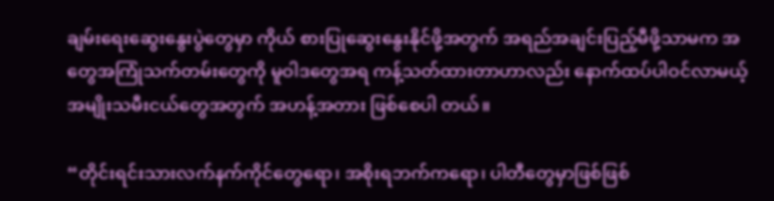ချမ်းရေးဆွေးနွေးပွဲတွေမှာ ကိုယ် စားပြုဆွေးနွေးနိုင်ဖို့အတွက် အရည်အချင်းပြည့်မီဖို့သာမက အတွေအကြုံသက်တမ်းတွေကို မူဝါဒတွေအရ ကန့်သတ်ထားတာဟာလည်း နောက်ထပ်ပါဝင်လာမယ့် အမျိုးသမီးငယ်တွေအတွက် အဟန့်အတား ဖြစ်စေပါ တယ်။

“တိုင်းရင်းသားလက်နက်ကိုင်တွေရော၊ အစိုးရဘက်ကရော၊ ပါတီတွေမှာဖြစ်ဖြစ်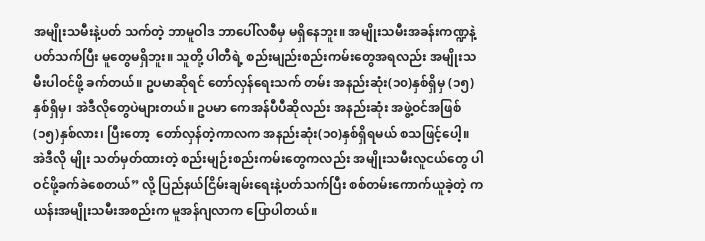အမျိုးသမီးနဲ့ပတ် သက်တဲ့ ဘာမူဝါဒ ဘာပေါ်လစီမှ မရှိနေဘူး။ အမျိုးသမီးအခန်းကဏ္ဍနဲ့ပတ်သက်ပြီး မူတွေမရှိဘူး။ သူတို့ ပါတီရဲ့ စည်းမျည်းစည်းကမ်းတွေအရလည်း အမျိုးသမီးပါဝင်ဖို့ ခက်တယ်။ ဥပမာဆိုရင် တော်လှန်ရေးသက် တမ်း အနည်းဆုံး(၁၀)နှစ်ရှိမှ (၁၅)နှစ်ရှိမှ၊ အဲဒီလိုတွေပဲများတယ်။ ဥပမာ ကေအန်ပီပီဆိုလည်း အနည်းဆုံး အဖွဲ့ဝင်အဖြစ်(၁၅)နှစ်လား၊ ပြီးတော့  တော်လှန်တဲ့ကာလက အနည်းဆုံး(၁၀)နှစ်ရှိရမယ် စသဖြင့်ပေါ့။ အဲဒီလို မျိုး သတ်မှတ်ထားတဲ့ စည်းမျဉ်းစည်းကမ်းတွေကလည်း အမျိုးသမီးလူငယ်တွေ ပါဝင်ဖို့ခက်ခဲစေတယ်” လို့ ပြည်နယ်ငြိမ်းချမ်းရေးနဲ့ပတ်သက်ပြီး စစ်တမ်းကောက်ယူခဲ့တဲ့ ကယန်းအမျိုးသမီးအစည်းက မူအန်ဂျလာက ပြောပါတယ်။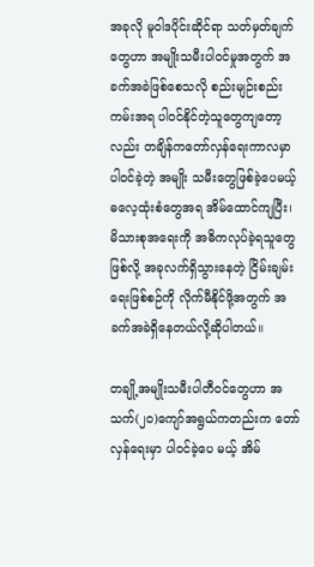အခုလို မူဝါဒပိုင်းဆိုင်ရာ သတ်မှတ်ချက်တွေဟာ အမျိုးသမီးပါဝင်မှုအတွက် အခက်အခဲဖြစ်စေသလို စည်းမျဉ်းစည်းကမ်းအရ ပါဝင်နိုင်တဲ့သူတွေကျတော့လည်း တချိန်ကတော်လှန်ရေးကာလမှာပါဝင်ခဲ့တဲ့ အမျိုး သမီးတွေဖြစ်ခဲ့ပေမယ့် ဓလေ့ထုံးစံတွေအရ အိမ်ထောင်ကျပြီး၊ မိသားစုအရေးကို အဓိကလုပ်ခဲ့ရသူတွေဖြစ်လို့ အခုလက်ရှိသွားနေတဲ့ ငြိမ်းချမ်းရေးဖြစ်စဉ်ကို လိုက်မီနိုင်ဖို့အတွက် အခက်အခဲရှိနေတယ်လို့ဆိုပါတယ်။

တချို့အမျိုးသမီးပါတီဝင်တွေဟာ အသက်(၂၀)ကျော်အရွယ်ကတည်းက တော်လှန်ရေးမှာ ပါဝင်ခဲ့ပေ မယ့် အိမ်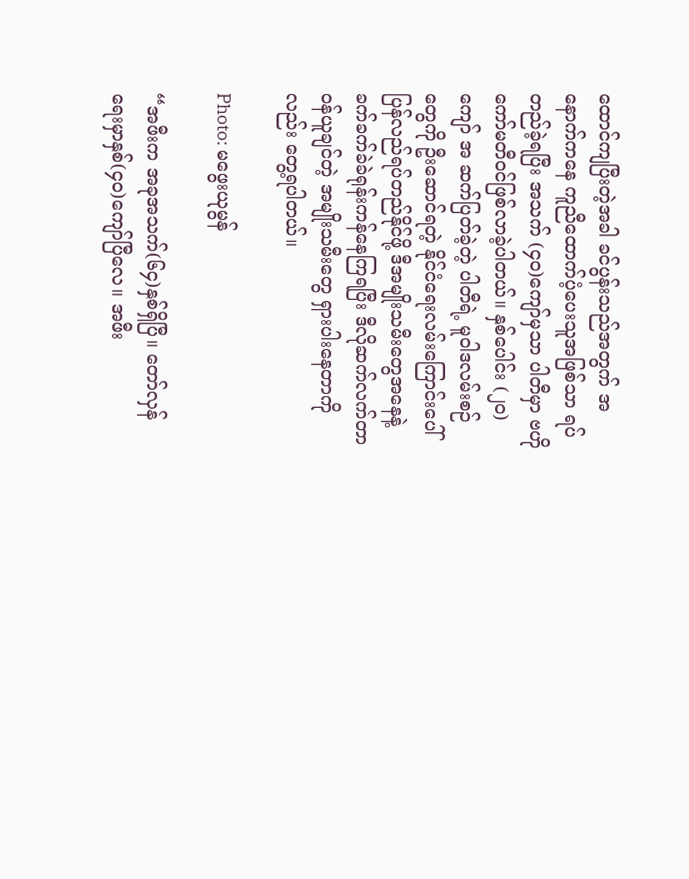ထောင်ကျပြီးတဲ့အခါ ခင်ပွန်းသည်အတွက် အနောက်ကနေ ကူညီထောက်ပံ့ပေးသူအဖြစ်သာ ရပ် တည်ခဲ့ရပြီး အသက် (၄၀)ကျော်မှသာ ပါတီမှာ ဗဟိုကော်မတီဝင်ဖြစ်လာခဲ့ပါတယ်။ နှစ်ပေါင်း (၂၀)ကျော် အ ဆက်ပြတ်ခဲ့တဲ့ ပါတီရဲ့ မူဝါဒလမ်းစဉ်တွေကို ဦးဆောင်ရတဲ့ နိုင်ငံရေးလမ်းကြောင်းပေါ် ပြန်လည်ရပ်တည်နိုင်ဖို့ ဒီအမျိုးသမီးတွေအနေနဲ့ ခက်ခက်ခဲခဲရုန်းကန်နေကြရပြီး ဒီလိုဆက်လက်တာဝန်ယူချင်တဲ့ အမျိုးသမီးတွေ ရှားပါးနေတာကိုလည်း တွေ့ရပါတယ်။

Photo: မဖွေးယုမွန်

“အဖီးက အခုအသက်(၆၄)နှစ်ရှိပြီ။ တော်လှန်ရေးမှာနှစ်(၄၀)ကျော်ပြီလေ။ အဖီး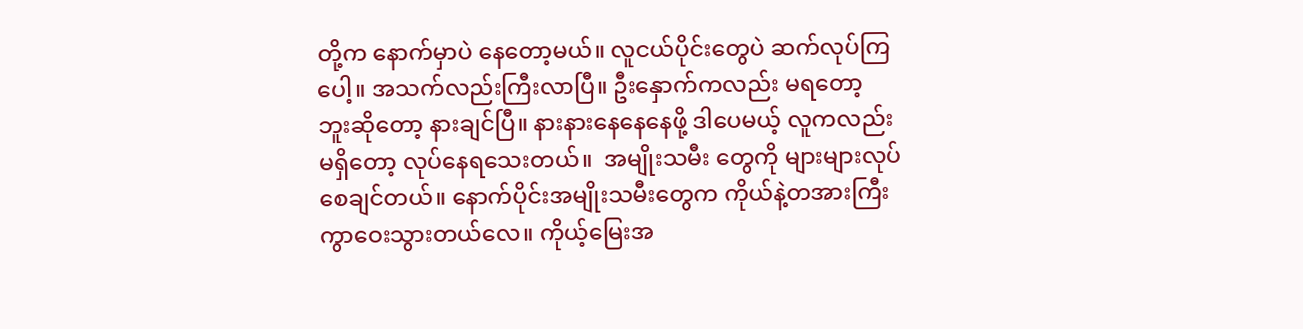တို့က နောက်မှာပဲ နေတော့မယ်။ လူငယ်ပိုင်းတွေပဲ ဆက်လုပ်ကြပေါ့။ အသက်လည်းကြီးလာပြီ။ ဦးနှောက်ကလည်း မရတော့ ဘူးဆိုတော့ နားချင်ပြီ။ နားနားနေနေနေဖို့ ဒါပေမယ့် လူကလည်းမရှိတော့ လုပ်နေရသေးတယ်။  အမျိုးသမီး တွေကို များများလုပ်စေချင်တယ်။ နောက်ပိုင်းအမျိုးသမီးတွေက ကိုယ်နဲ့တအားကြီးကွာဝေးသွားတယ်လေ။ ကိုယ့်မြေးအ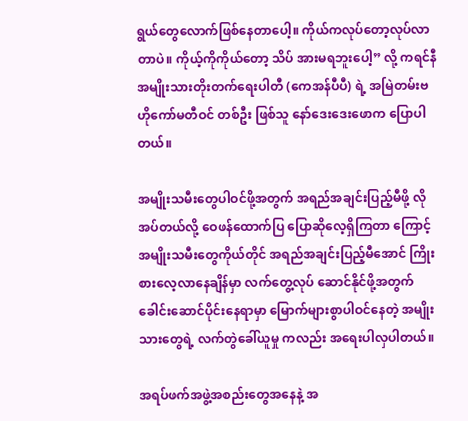ရွယ်တွေလောက်ဖြစ်နေတာပေါ့။ ကိုယ်ကလုပ်တော့လုပ်လာတာပဲ။ ကိုယ့်ကိုကိုယ်တော့ သိပ် အားမရဘူးပေါ့” လို့ ကရင်နီအမျိုးသားတိုးတက်ရေးပါတီ (ကေအန်ပီပီ) ရဲ့ အမြဲတမ်းဗဟိုကော်မတီဝင် တစ်ဦး ဖြစ်သူ နော်ဒေးဒေးဖောက ပြောပါတယ်။

အမျိုးသမီးတွေပါဝင်ဖို့အတွက် အရည်အချင်းပြည့်မီဖို့ လိုအပ်တယ်လို့ ဝေဖန်ထောက်ပြ ပြောဆိုလေ့ရှိကြတာ ကြောင့် အမျိုးသမီးတွေကိုယ်တိုင် အရည်အချင်းပြည့်မီအောင် ကြိုးစားလေ့လာနေချိန်မှာ လက်တွေ့လုပ် ဆောင်နိုင်ဖို့အတွက် ခေါင်းဆောင်ပိုင်းနေရာမှာ မြောက်များစွာပါဝင်နေတဲ့ အမျိုးသားတွေရဲ့ လက်တွဲခေါ်ယူမှု ကလည်း အရေးပါလှပါတယ်။

အရပ်ဖက်အဖွဲ့အစည်းတွေအနေနဲ့ အ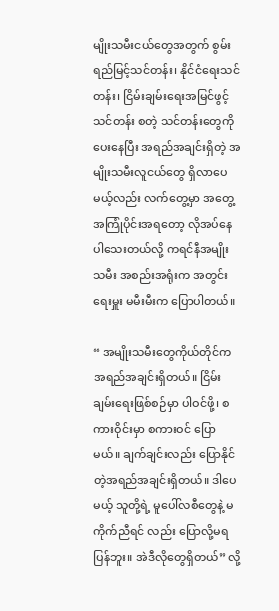မျိုးသမီးငယ်တွေအတွက် စွမ်းရည်မြင့်သင်တန်း၊ နိုင်ငံရေးသင်တန်း၊ ငြိမ်းချမ်းရေးအမြင်ဖွင့်သင်တန်း စတဲ့ သင်တန်းတွေကို ပေးနေပြီး အရည်အချင်းရှိတဲ့ အမျိုးသမီးလူငယ်တွေ ရှိလာပေမယ့်လည်း လက်တွေ့မှာ အတွေ့အကြုံပိုင်းအရတော့ လိုအပ်နေပါသေးတယ်လို့ ကရင်နီအမျိုးသမီး အစည်းအရုံးက အတွင်းရေးမှူး မမီးမီးက ပြောပါတယ်။

“ အမျိုးသမီးတွေကိုယ်တိုင်ကအရည်အချင်းရှိတယ်။ ငြိမ်းချမ်းရေးဖြစ်စဉ်မှာ ပါဝင်ဖို့၊ စကားဝိုင်းမှာ စကားဝင် ပြောမယ်။ ချက်ချင်းလည်း ပြောနိုင်တဲ့အရည်အချင်းရှိတယ်။ ဒါပေမယ့် သူတို့ရဲ့ မူပေါ်လစီတွေနဲ့ မကိုက်ညီရင် လည်း ပြောလို့မရပြန်ဘူး။ အဲဒီလိုတွေရှိတယ်” လို့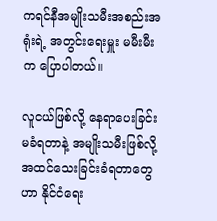ကရင်နီအမျိုးသမီးအစည်းအရုံးရဲ့ အတွင်းရေးမှူး မမီးမီး က ပြောပါတယ်။

လူငယ်ဖြစ်လို့ နေရာပေးခြင်းမခံရတာနဲ့ အမျိုးသမီးဖြစ်လို့ အထင်သေးခြင်းခံရတာတွေဟာ နိုင်ငံရေး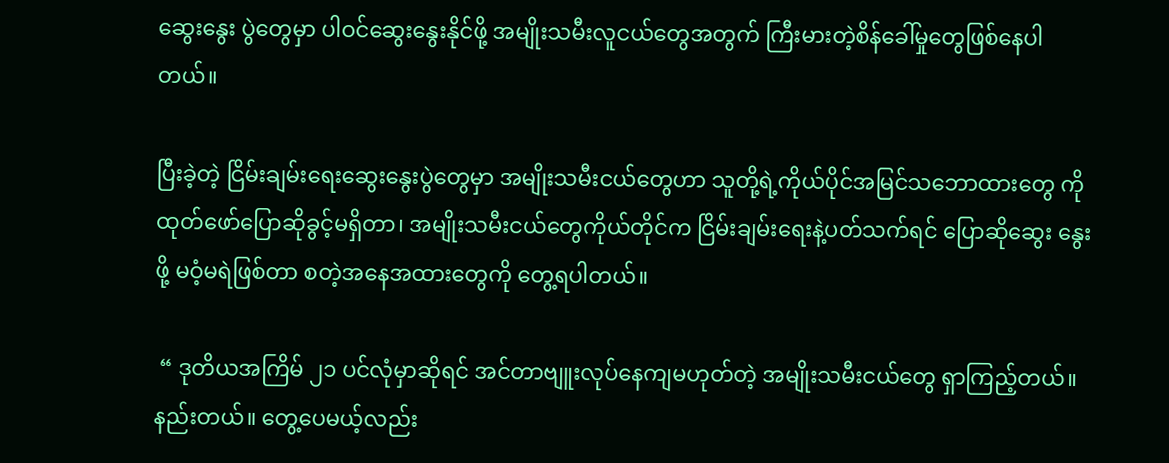ဆွေးနွေး ပွဲတွေမှာ ပါဝင်ဆွေးနွေးနိုင်ဖို့ အမျိုးသမီးလူငယ်တွေအတွက် ကြီးမားတဲ့စိန်ခေါ်မှုတွေဖြစ်နေပါတယ်။

ပြီးခဲ့တဲ့ ငြိမ်းချမ်းရေးဆွေးနွေးပွဲတွေမှာ အမျိုးသမီးငယ်တွေဟာ သူတို့ရဲ့ကိုယ်ပိုင်အမြင်သဘောထားတွေ ကို ထုတ်ဖော်ပြောဆိုခွင့်မရှိတာ၊ အမျိုးသမီးငယ်တွေကိုယ်တိုင်က ငြိမ်းချမ်းရေးနဲ့ပတ်သက်ရင် ပြောဆိုဆွေး နွေးဖို့ မဝံ့မရဲဖြစ်တာ စတဲ့အနေအထားတွေကို တွေ့ရပါတယ်။

 “ ဒုတိယအကြိမ် ၂၁ ပင်လုံမှာဆိုရင် အင်တာဗျူးလုပ်နေကျမဟုတ်တဲ့ အမျိုးသမီးငယ်တွေ ရှာကြည့်တယ်။ နည်းတယ်။ တွေ့ပေမယ့်လည်း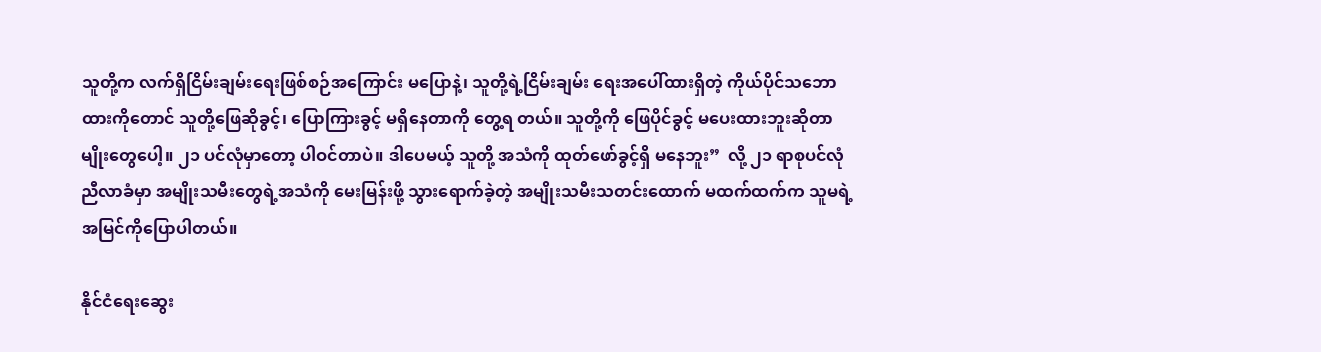သူတို့က လက်ရှိငြိမ်းချမ်းရေးဖြစ်စဉ်အကြောင်း မပြောနဲ့၊ သူတို့ရဲ့ငြိမ်းချမ်း ရေးအပေါ်ထားရှိတဲ့ ကိုယ်ပိုင်သဘောထားကိုတောင် သူတို့ဖြေဆိုခွင့်၊ ပြောကြားခွင့် မရှိနေတာကို တွေ့ရ တယ်။ သူတို့ကို ဖြေပိုင်ခွင့် မပေးထားဘူးဆိုတာမျိုးတွေပေါ့။ ၂၁ ပင်လုံမှာတော့ ပါဝင်တာပဲ။ ဒါပေမယ့် သူတို့ အသံကို ထုတ်ဖော်ခွင့်ရှိ မနေဘူး”  လို့ ၂၁ ရာစုပင်လုံညီလာခံမှာ အမျိုးသမီးတွေရဲ့အသံကို မေးမြန်းဖို့ သွားရောက်ခဲ့တဲ့ အမျိုးသမီးသတင်းထောက် မထက်ထက်က သူမရဲ့အမြင်ကိုပြောပါတယ်။

နိုင်ငံရေးဆွေး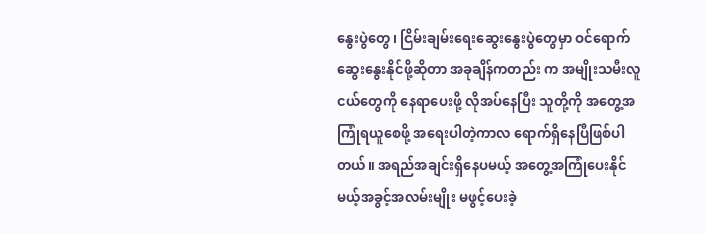နွေးပွဲတွေ၊ ငြိမ်းချမ်းရေးဆွေးနွေးပွဲတွေမှာ ဝင်ရောက်ဆွေးနွေးနိုင်ဖို့ဆိုတာ အခုချိန်ကတည်း က အမျိုးသမီးလူငယ်တွေကို နေရာပေးဖို့ လိုအပ်နေပြီး သူတို့ကို အတွေ့အကြုံရယူစေဖို့ အရေးပါတဲ့ကာလ ရောက်ရှိနေပြီဖြစ်ပါတယ်။ အရည်အချင်းရှိနေပမယ့် အတွေ့အကြုံပေးနိုင်မယ့်အခွင့်အလမ်းမျိုး မဖွင့်ပေးခဲ့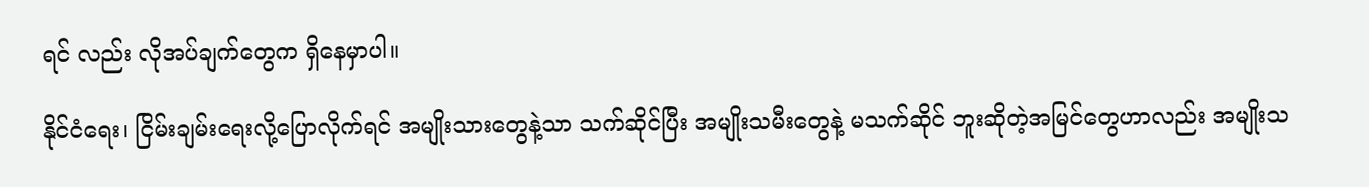ရင် လည်း လိုအပ်ချက်တွေက ရှိနေမှာပါ။

နိုင်ငံရေး၊ ငြိမ်းချမ်းရေးလို့ပြောလိုက်ရင် အမျိုးသားတွေနဲ့သာ သက်ဆိုင်ပြီး အမျိုးသမီးတွေနဲ့ မသက်ဆိုင် ဘူးဆိုတဲ့အမြင်တွေဟာလည်း အမျိုးသ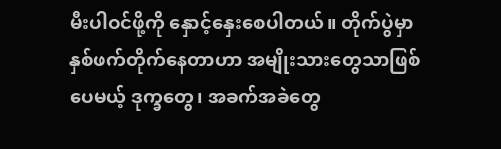မီးပါဝင်ဖို့ကို နှောင့်နှေးစေပါတယ်။ တိုက်ပွဲမှာ နှစ်ဖက်တိုက်နေတာဟာ အမျိုးသားတွေသာဖြစ်ပေမယ့် ဒုက္ခတွေ၊ အခက်အခဲတွေ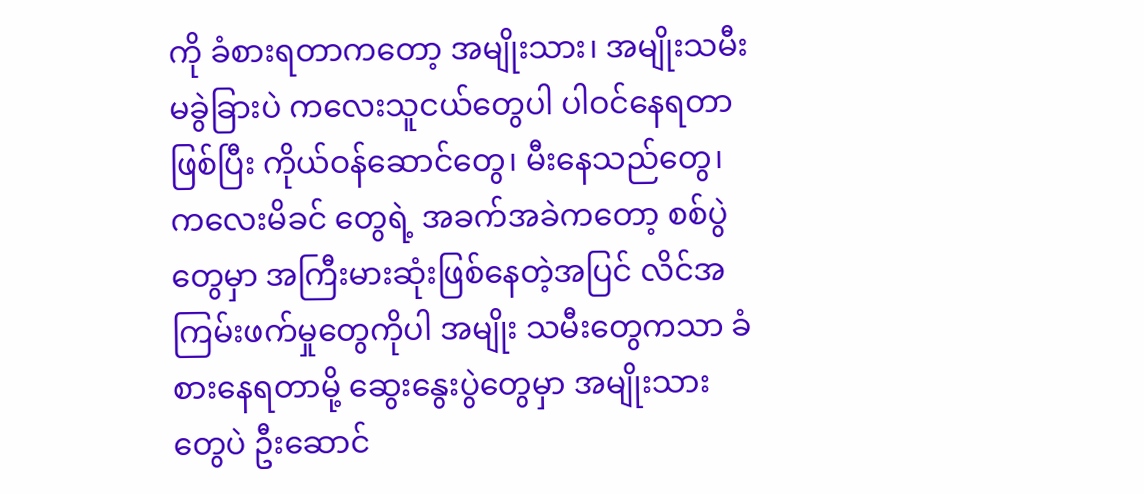ကို ခံစားရတာကတော့ အမျိုးသား၊ အမျိုးသမီး မခွဲခြားပဲ ကလေးသူငယ်တွေပါ ပါဝင်နေရတာဖြစ်ပြီး ကိုယ်ဝန်ဆောင်တွေ၊ မီးနေသည်တွေ၊ ကလေးမိခင် တွေရဲ့ အခက်အခဲကတော့ စစ်ပွဲတွေမှာ အကြီးမားဆုံးဖြစ်နေတဲ့အပြင် လိင်အကြမ်းဖက်မှုတွေကိုပါ အမျိုး သမီးတွေကသာ ခံစားနေရတာမို့ ဆွေးနွေးပွဲတွေမှာ အမျိုးသားတွေပဲ ဦးဆောင်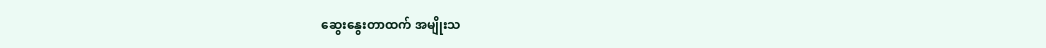ဆွေးနွေးတာထက် အမျိုးသ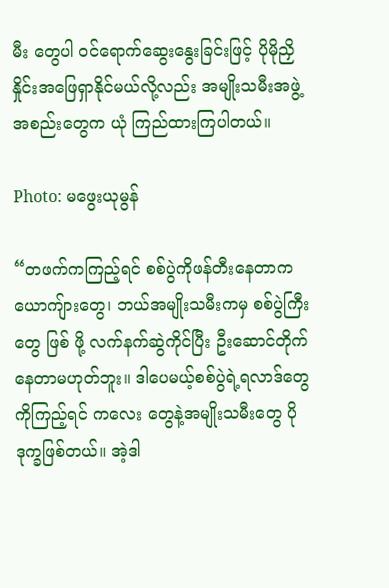မီး တွေပါ ဝင်ရောက်ဆွေးနွေးခြင်းဖြင့် ပိုမိုညှိနှိုင်းအဖြေရှာနိုင်မယ်လို့လည်း အမျိုးသမီးအဖွဲ့အစည်းတွေက ယုံ ကြည်ထားကြပါတယ်။

Photo: မဖွေးယုမွန်

“တဖက်ကကြည့်ရင် စစ်ပွဲကိုဖန်တီးနေတာက ယောကျ်ားတွေ၊ ဘယ်အမျိုးသမီးကမှ စစ်ပွဲကြီးတွေ ဖြစ် ဖို့ လက်နက်ဆွဲကိုင်ပြီး ဦးဆောင်တိုက်နေတာမဟုတ်ဘူး။ ဒါပေမယ့်စစ်ပွဲရဲ့ရလာဒ်တွေကိုကြည့်ရင် ကလေး တွေနဲ့အမျိုးသမီးတွေ ပိုဒုက္ခဖြစ်တယ်။ အဲ့ဒါ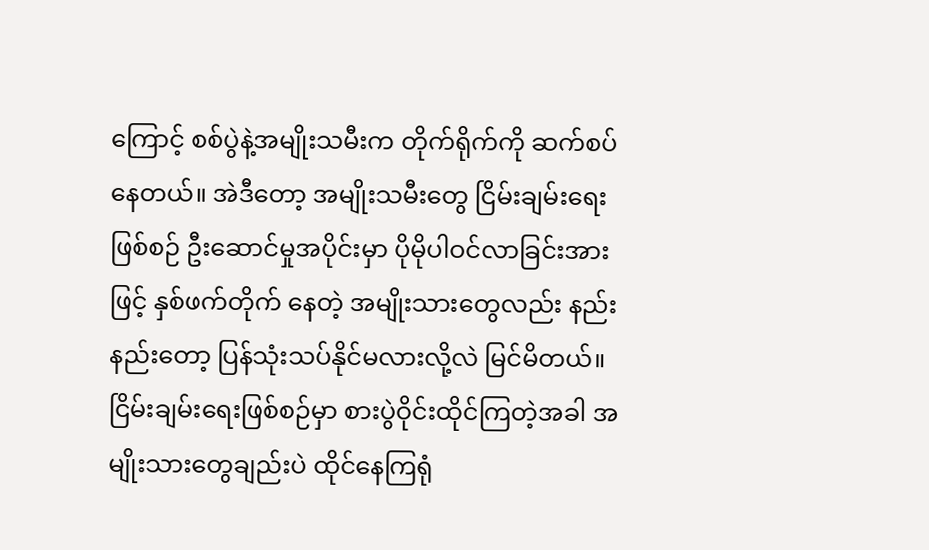ကြောင့် စစ်ပွဲနဲ့အမျိုးသမီးက တိုက်ရိုက်ကို ဆက်စပ်နေတယ်။ အဲဒီတော့ အမျိုးသမီးတွေ ငြိမ်းချမ်းရေးဖြစ်စဉ် ဦးဆောင်မှုအပိုင်းမှာ ပိုမိုပါဝင်လာခြင်းအားဖြင့် နှစ်ဖက်တိုက် နေတဲ့ အမျိုးသားတွေလည်း နည်းနည်းတော့ ပြန်သုံးသပ်နိုင်မလားလို့လဲ မြင်မိတယ်။ ငြိမ်းချမ်းရေးဖြစ်စဉ်မှာ စားပွဲဝိုင်းထိုင်ကြတဲ့အခါ အမျိုးသားတွေချည်းပဲ ထိုင်နေကြရုံ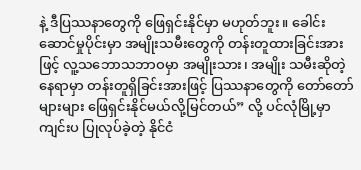နဲ့ ဒီပြဿနာတွေကို ဖြေရှင်းနိုင်မှာ မဟုတ်ဘူး။ ခေါင်းဆောင်မှုပိုင်းမှာ အမျိုးသမီးတွေကို တန်းတူထားခြင်းအားဖြင့် လူ့သဘောသဘာဝမှာ အမျိုးသား၊ အမျိုး သမီးဆိုတဲ့နေရာမှာ တန်းတူရှိခြင်းအားဖြင့် ပြဿနာတွေကို တော်တော်များများ ဖြေရှင်းနိုင်မယ်လို့မြင်တယ်” လို့ ပင်လုံမြို့မှာကျင်းပ ပြုလုပ်ခဲ့တဲ့ နိုင်ငံ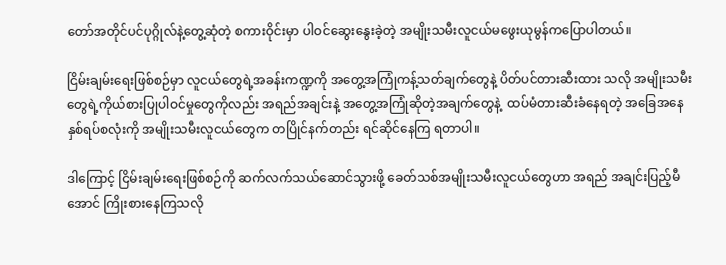တော်အတိုင်ပင်ပုဂ္ဂိုလ်နဲ့တွေ့ဆုံတဲ့ စကားဝိုင်းမှာ ပါဝင်ဆွေးနွေးခဲ့တဲ့ အမျိုးသမီးလူငယ်မဖွေးယုမွန်ကပြောပါတယ်။

ငြိမ်းချမ်းရေးဖြစ်စဉ်မှာ လူငယ်တွေရဲ့အခန်းကဏ္ဍကို အတွေ့အကြုံကန့်သတ်ချက်တွေနဲ့ ပိတ်ပင်တားဆီးထား သလို အမျိုးသမီးတွေရဲ့ကိုယ်စားပြုပါဝင်မှုတွေကိုလည်း အရည်အချင်းနဲ့ အတွေ့အကြုံဆိုတဲ့အချက်တွေနဲ့  ထပ်မံတားဆီးခံနေရတဲ့ အခြေအနေနှစ်ရပ်စလုံးကို အမျိုးသမီးလူငယ်တွေက တပြိုင်နက်တည်း ရင်ဆိုင်နေကြ ရတာပါ။

ဒါကြောင့် ငြိမ်းချမ်းရေးဖြစ်စဉ်ကို ဆက်လက်သယ်ဆောင်သွားဖို့ ခေတ်သစ်အမျိုးသမီးလူငယ်တွေဟာ အရည် အချင်းပြည့်မီအောင် ကြိုးစားနေကြသလို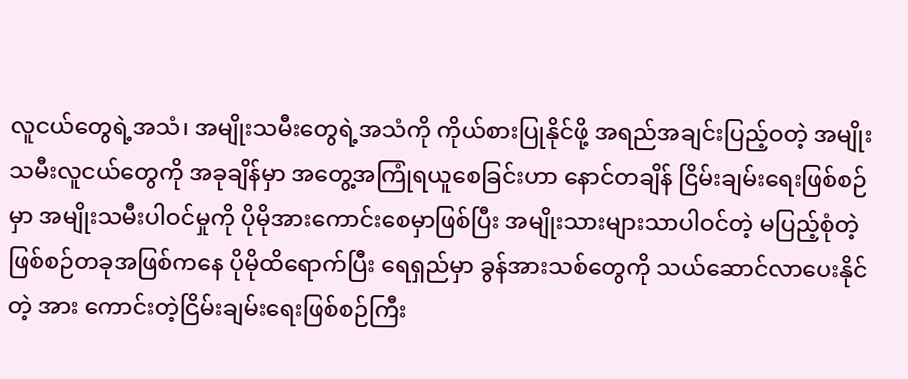လူငယ်တွေရဲ့အသံ၊ အမျိုးသမီးတွေရဲ့အသံကို ကိုယ်စားပြုနိုင်ဖို့ အရည်အချင်းပြည့်ဝတဲ့ အမျိုးသမီးလူငယ်တွေကို အခုချိန်မှာ အတွေ့အကြုံရယူစေခြင်းဟာ နောင်တချိန် ငြိမ်းချမ်းရေးဖြစ်စဉ်မှာ အမျိုးသမီးပါဝင်မှုကို ပိုမိုအားကောင်းစေမှာဖြစ်ပြီး အမျိုးသားများသာပါဝင်တဲ့ မပြည့်စုံတဲ့ ဖြစ်စဉ်တခုအဖြစ်ကနေ ပိုမိုထိရောက်ပြီး ရေရှည်မှာ ခွန်အားသစ်တွေကို သယ်ဆောင်လာပေးနိုင်တဲ့ အား ကောင်းတဲ့ငြိမ်းချမ်းရေးဖြစ်စဉ်ကြီး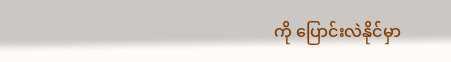ကို ပြောင်းလဲနိုင်မှာ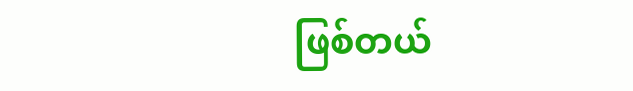ဖြစ်တယ်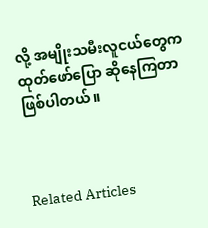လို့ အမျိုးသမီးလူငယ်တွေက ထုတ်ဖော်ပြော ဆိုနေကြတာဖြစ်ပါတယ်။



Related Articles